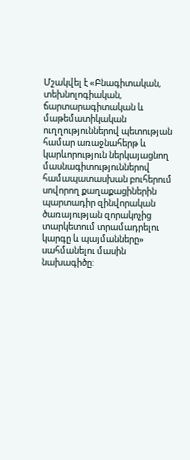Մշակվել է «Բնագիտական, տեխնոլոգիական, ճարտարագիտական և մաթեմատիկական ուղղություններով պետության համար առաջնահերթ և կարևորություն ներկայացնող մասնագիտություններով համապատասխան բուհերում սովորող քաղաքացիներին պարտադիր զինվորական ծառայության զորակոչից տարկետում տրամադրելու կարգը և պայմանները» սահմանելու մասին նախագիծը: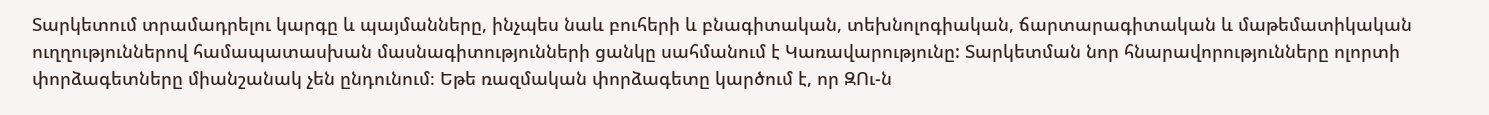Տարկետում տրամադրելու կարգը և պայմանները, ինչպես նաև բուհերի և բնագիտական, տեխնոլոգիական, ճարտարագիտական և մաթեմատիկական ուղղություններով համապատասխան մասնագիտությունների ցանկը սահմանում է Կառավարությունը: Տարկետման նոր հնարավորությունները ոլորտի փորձագետները միանշանակ չեն ընդունում։ Եթե ռազմական փորձագետը կարծում է, որ ԶՈւ-ն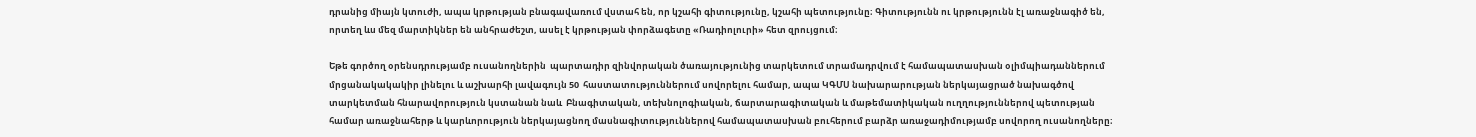դրանից միայն կտուժի, ապա կրթության բնագավառում վստահ են, որ կշահի գիտությունը, կշահի պետությունը։ Գիտությունն ու կրթությունն էլ առաջնագիծ են, որտեղ ևս մեզ մարտիկներ են անհրաժեշտ, ասել է կրթության փորձագետը «Ռադիոլուրի» հետ զրույցում։

Եթե գործող օրենսդրությամբ ուսանողներին  պարտադիր զինվորական ծառայությունից տարկետում տրամադրվում է համապատասխան օլիմպիադաններում մրցանակակակիր լինելու և աշխարհի լավագույն 50  հաստատություններում սովորելու համար, ապա ԿԳՄՍ նախարարության ներկայացրած նախագծով տարկետման հնարավորություն կստանան նաև  Բնագիտական, տեխնոլոգիական, ճարտարագիտական և մաթեմատիկական ուղղություններով պետության համար առաջնահերթ և կարևորություն ներկայացնող մասնագիտություններով համապատասխան բուհերում բարձր առաջադիմությամբ սովորող ուսանողները։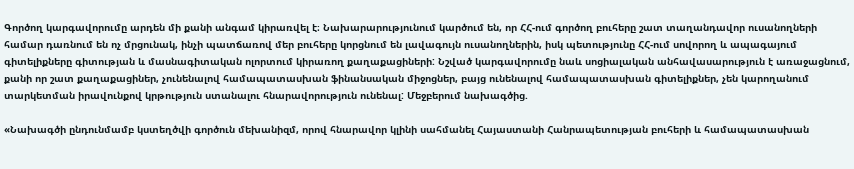Գործող կարգավորումը արդեն մի քանի անգամ կիրառվել է։ Նախարարությունում կարծում են, որ ՀՀ-ում գործող բուհերը շատ տաղանդավոր ուսանողների համար դառնում են ոչ մրցունակ, ինչի պատճառով մեր բուհերը կորցնում են լավագույն ուսանողներին, իսկ պետությունը ՀՀ-ում սովորող և ապագայում գիտելիքները գիտության և մասնագիտական ոլորտում կիրառող քաղաքացիների: Նշված կարգավորումը նաև սոցիալական անհավասարություն է առաջացնում, քանի որ շատ քաղաքացիներ, չունենալով համապատասխան ֆինանսական միջոցներ, բայց ունենալով համապատասխան գիտելիքներ, չեն կարողանում տարկետման իրավունքով կրթություն ստանալու հնարավորություն ունենալ: Մեջբերում նախագծից.

«Նախագծի ընդունմամբ կստեղծվի գործուն մեխանիզմ, որով հնարավոր կլինի սահմանել Հայաստանի Հանրապետության բուհերի և համապատասխան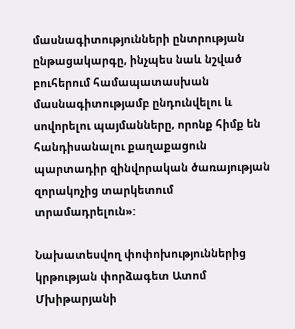մասնագիտությունների ընտրության ընթացակարգը, ինչպես նաև նշված բուհերում համապատասխան մասնագիտությամբ ընդունվելու և սովորելու պայմանները, որոնք հիմք են հանդիսանալու քաղաքացուն պարտադիր զինվորական ծառայության զորակոչից տարկետում տրամադրելուն»:

Նախատեսվող փոփոխություններից  կրթության փորձագետ Ատոմ Մխիթարյանի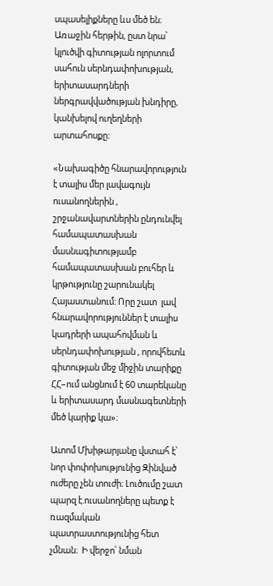սպասելիքները ևս մեծ են։ Առաջին հերթին, ըստ նրա՝ կլուծվի գիտության ոլորտում սահուն սերնդափոխության, երիտասարդների ներգրավվածության խնդիրը, կանխելով ուղեղների արտահոսքը։

«Նախագիծը հնարավորություն է տալիս մեր լավագույն ուսանողներին , շրջանավարտներին ընդունվել համապատասխան մասնագիտությամբ համապատասխան բուհեր և կրթությունը շարունակել Հայաստանում։ Որը շատ  լավ հնարավորություններ է տալիս կադրերի ապահովման և սերնդափոխության , որովհետև գիտության մեջ միջին տարիքը ՀՀ–ում անցնում է 60 տարեկանը և երիտասարդ մասնագետների մեծ կարիք կա»։

Ատոմ Մխիթարյանը վստահ է՝ նոր փոփոխությունից Զինված ուժերը չեն տուժի։ Լուծումը շատ պարզ է.ուսանողները պետք է ռազմական պատրաստությունից հետ չմնան։  Ի վերջո՝ նման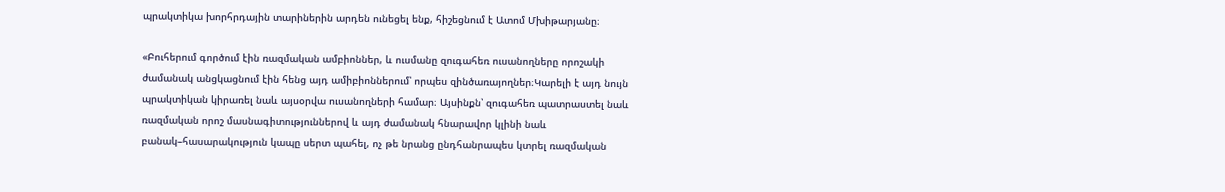պրակտիկա խորհրդային տարիներին արդեն ունեցել ենք, հիշեցնում է Ատոմ Մխիթարյանը։

«Բուհերում գործում էին ռազմական ամբիոններ, և ուսմանը զուգահեռ ուսանողները որոշակի ժամանակ անցկացնում էին հենց այդ ամիբիոններում՝ որպես զինծառայողներ։Կարելի է այդ նույն պրակտիկան կիրառել նաև այսօրվա ուսանողների համար։ Այսինքն՝ զուգահեռ պատրաստել նաև ռազմական որոշ մասնագիտություններով և այդ ժամանակ հնարավոր կլինի նաև բանակ–հասարակություն կապը սերտ պահել, ոչ թե նրանց ընդհանրապես կտրել ռազմական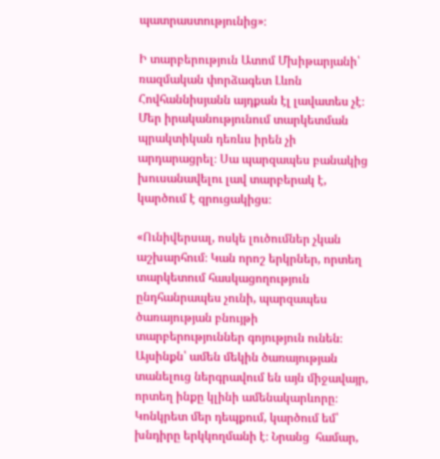պատրաստությունից»։

Ի տարբերություն Ատոմ Մխիթարյանի՝  ռազմական փորձագետ Լևոն Հովհաննիսյանն այդքան էլ լավատես չէ։ Մեր իրականությունում տարկետման պրակտիկան դեռևս իրեն չի արդարացրել։ Սա պարզապես բանակից խուսանավելու լավ տարբերակ է, կարծում է զրուցակիցս։

«Ունիվերսալ, ոսկե լուծումներ չկան աշխարհում։ Կան որոշ երկրներ, որտեղ տարկետում հասկացողություն ընդհանրապես չունի, պարզապես ծառայության բնույթի տարբերություններ գոյություն ունեն։ Այսինքն՝ ամեն մեկին ծառայության տանելուց ներգրավում են այն միջավայր, որտեղ ինքը կլինի ամենակարևորը։ Կոնկրետ մեր դեպքում, կարծում եմ՝ խնդիրը երկկողմանի է։ Նրանց  համար,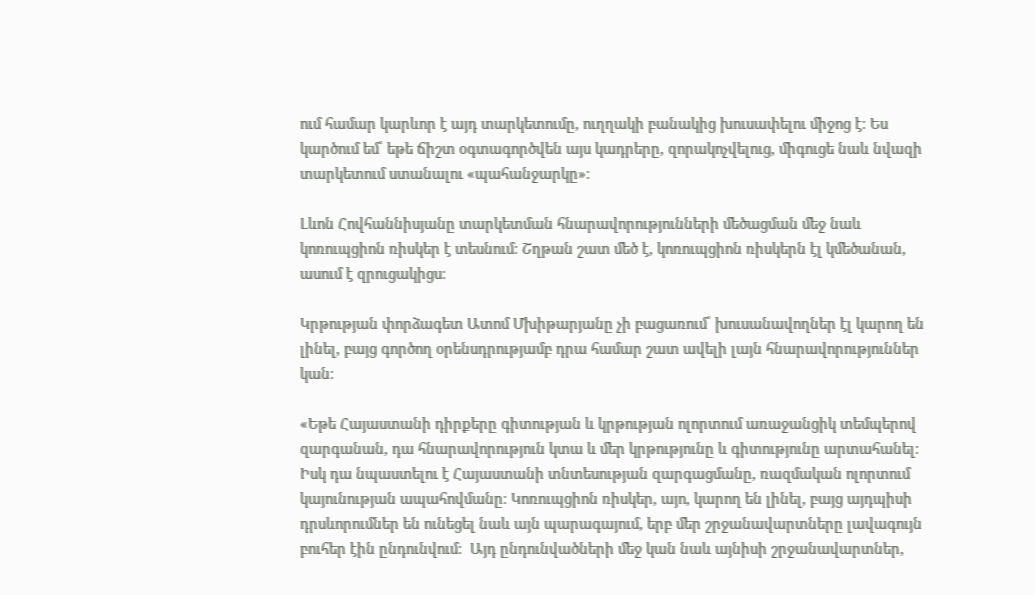ում համար կարևոր է այդ տարկետումը, ուղղակի բանակից խուսափելու միջոց է։ Ես կարծում եմ՝ եթե ճիշտ օգտագործվեն այս կադրերը, զորակոչվելուց, միգուցե նաև նվազի տարկետում ստանալու «պահանջարկը»։

Լևոն Հովհաննիսյանը տարկետման հնարավորությունների մեծացման մեջ նաև կոռուպցիոն ռիսկեր է տեսնում։ Շղթան շատ մեծ է, կոռուպցիոն ռիսկերն էլ կմեծանան, ասում է զրուցակիցս։

Կրթության փորձագետ Ատոմ Մխիթարյանը չի բացառում՝ խուսանավողներ էլ կարող են լինել, բայց գործող օրենսդրությամբ դրա համար շատ ավելի լայն հնարավորություններ  կան։

«Եթե Հայաստանի դիրքերը գիտության և կրթության ոլորտում առաջանցիկ տեմպերով զարգանան, դա հնարավորություն կտա և մեր կրթությունը և գիտությունը արտահանել։ Իսկ դա նպաստելու է Հայաստանի տնտեսության զարգացմանը, ռազմական ոլորտում կայունության ապահովմանը։ Կոռուպցիոն ռիսկեր, այո, կարող են լինել, բայց այդպիսի դրսևորումներ են ունեցել նաև այն պարագայում, երբ մեր շրջանավարտները լավագույն բուհեր էին ընդունվում։  Այդ ընդունվածների մեջ կան նաև այնիսի շրջանավարտներ,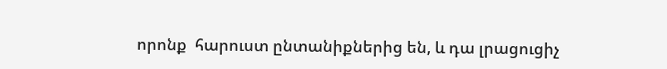որոնք  հարուստ ընտանիքներից են, և դա լրացուցիչ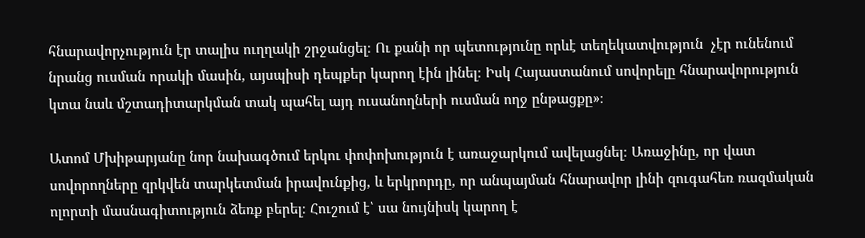հնարավորչություն էր տալիս ուղղակի շրջանցել։ Ու քանի որ պետությունը որևէ տեղեկատվություն  չէր ունենում նրանց ուսման որակի մասին, այսպիսի դեպքեր կարող էին լինել։ Իսկ Հայաստանում սովորելը հնարավորություն կտա նաև մշտադիտարկման տակ պահել այդ ուսանողների ուսման ողջ ընթացքը»։

Ատոմ Մխիթարյանը նոր նախագծում երկու փոփոխություն է առաջարկում ավելացնել։ Առաջինը, որ վատ սովորողները զրկվեն տարկետման իրավունքից, և երկրորդը, որ անպայման հնարավոր լինի զուգահեռ ռազմական ոլորտի մասնագիտություն ձեռք բերել։ Հուշում է՝ սա նույնիսկ կարող է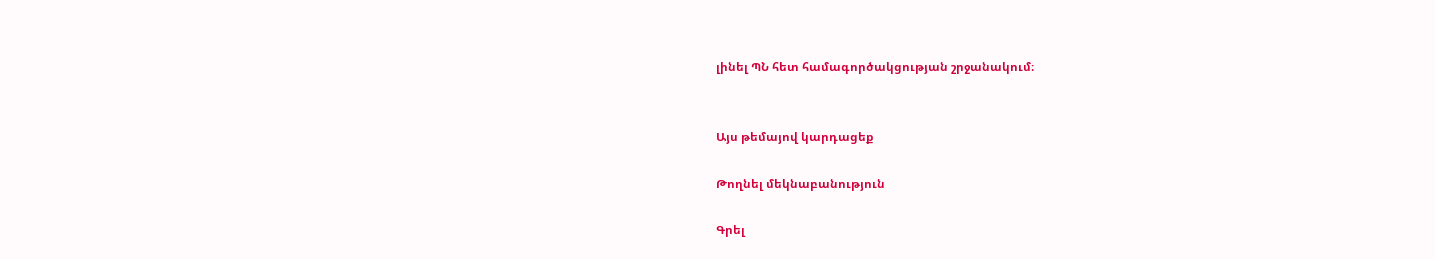լինել ՊՆ հետ համագործակցության շրջանակում։


Այս թեմայով կարդացեք

Թողնել մեկնաբանություն

Գրել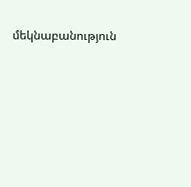մեկնաբանություն